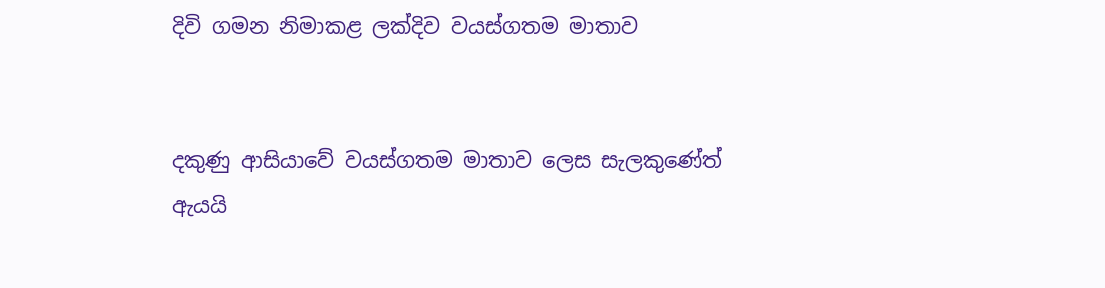දිවි ගමන නිමාකළ ලක්දිව වයස්ගතම මාතාව


දකුණු ආසියාවේ වයස්ගතම මාතාව ලෙස සැලකුණේත් ඇයයි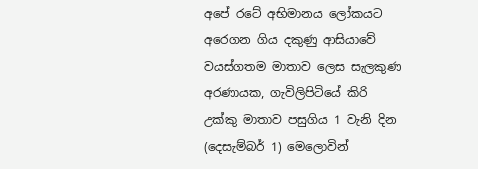අපේ රටේ අභිමානය ලෝකයට අරෙගන ගිය දකුණු ආසියාවේ වයස්ගතම මාතාව ලෙස සැලකුණ අරණායක, ගැවිලිපිටියේ කිරි උක්කු මාතාව පසුගිය 1 වැනි දින (දෙසැම්බර් 1) මෙලොවින්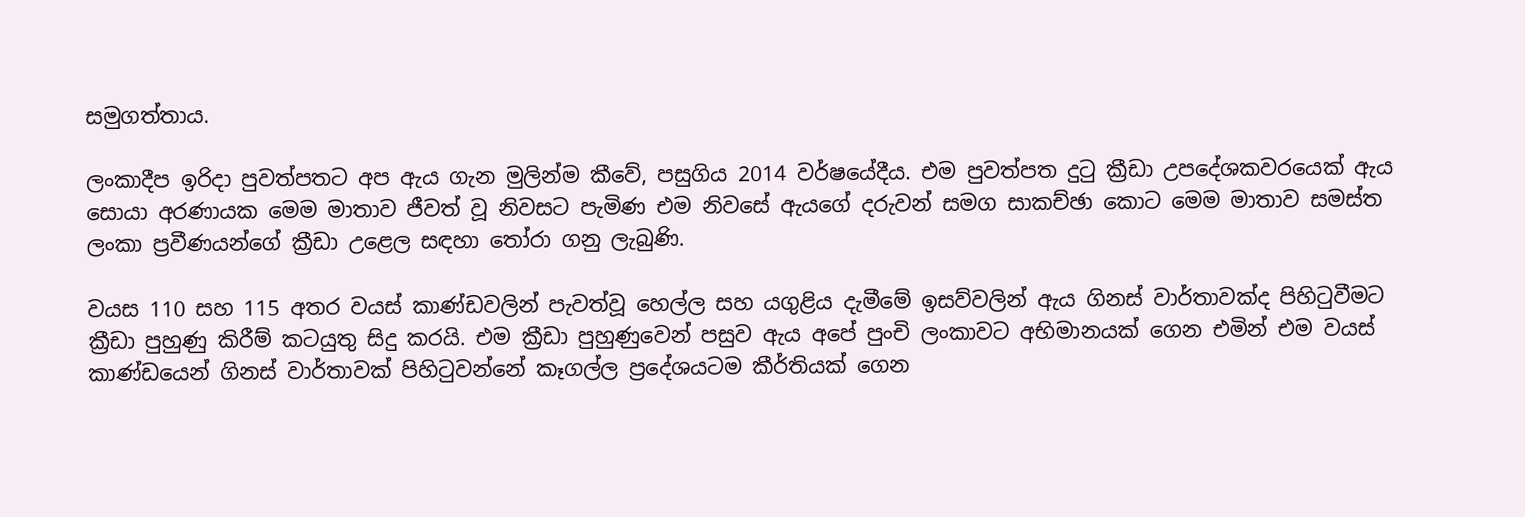සමුගත්තාය.

ලංකාදීප ඉරිදා පුවත්පතට අප ඇය ගැන මුලින්ම කීවේ, පසුගිය 2014 වර්ෂයේදීය. එම පුවත්පත දුටු ක්‍රීඩා උපදේශකවරයෙක් ඇය සොයා අරණායක මෙම මාතාව ජීවත් වූ නිවසට පැමිණ එම නිවසේ ඇයගේ දරුවන් සමග සාකච්ඡා කොට මෙම මාතාව සමස්ත ලංකා ප්‍රවීණයන්ගේ ක්‍රීඩා උළෙල සඳහා තෝරා ගනු ලැබුණි.

වයස 110 සහ 115 අතර වයස් කාණ්ඩවලින් පැවත්වූ හෙල්ල සහ යගුළිය දැමීමේ ඉසව්වලින් ඇය ගිනස් වාර්තාවක්ද පිහිටුවීමට ක්‍රීඩා පුහුණු කිරීම් කටයුතු සිදු කරයි. එම ක්‍රීඩා පුහුණුවෙන් පසුව ඇය අපේ පුංචි ලංකාවට අභිමානයක් ගෙන එමින් එම වයස් කාණ්ඩයෙන් ගිනස් වාර්තාවක් පිහිටුවන්නේ කෑගල්ල ප්‍රදේශයටම කීර්තියක් ගෙන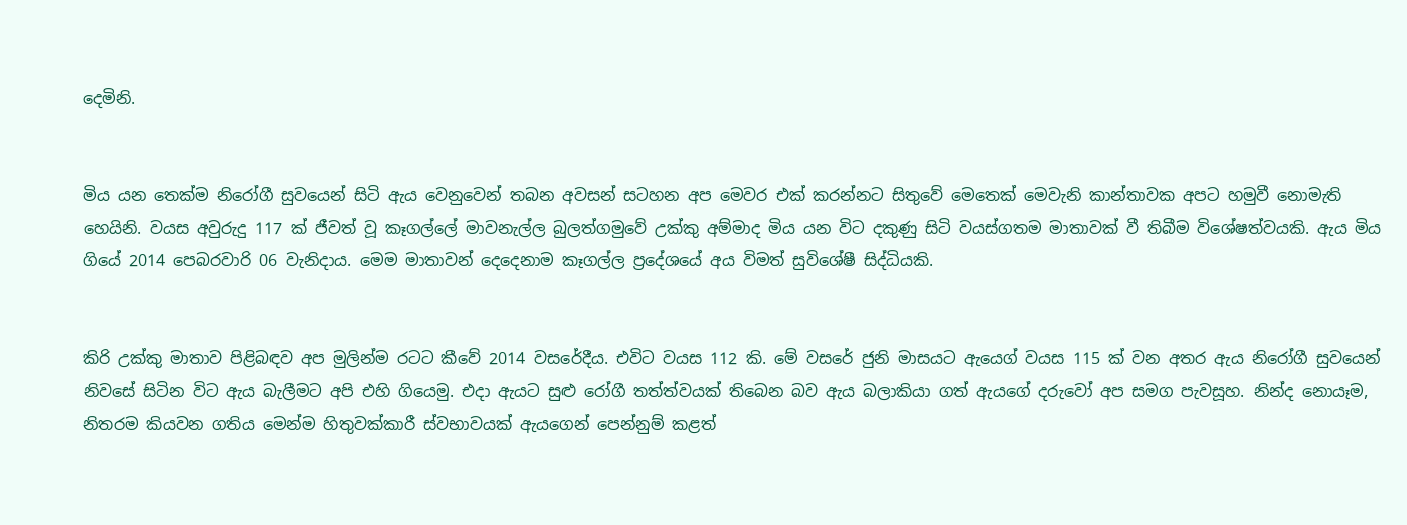දෙමිනි.


මිය යන තෙක්ම නිරෝගී සුවයෙන් සිටි ඇය වෙනුවෙන් තබන අවසන් සටහන අප මෙවර එක් කරන්නට සිතුවේ මෙතෙක් මෙවැනි කාන්තාවක අපට හමුවී නොමැති හෙයිනි. වයස අවුරුදු 117 ක් ජීවත් වූ කෑගල්ලේ මාවනැල්ල බුලත්ගමුවේ උක්කු අම්මාද මිය යන විට දකුණු සිටි වයස්ගතම මාතාවක් වී තිබීම විශේෂත්වයකි. ඇය මිය ගියේ 2014 පෙබරවාරි 06 වැනිදාය. මෙම මාතාවන් දෙදෙනාම කෑගල්ල ප්‍රදේශයේ අය විමත් සුවිශේෂී සිද්ධියකි.


කිරි උක්කු මාතාව පිළිබඳව අප මුලින්ම රටට කීවේ 2014 වසරේදීය. එවිට වයස 112 කි. මේ වසරේ ජුනි මාසයට ඇයෙග් වයස 115 ක් වන අතර ඇය නිරෝගී සුවයෙන් නිවසේ සිටින විට ඇය බැලීමට අපි එහි ගියෙමු. එදා ඇයට සුළු රෝගී තත්ත්වයක් තිබෙන බව ඇය බලාකියා ගත් ඇයගේ දරුවෝ අප සමග පැවසූහ. නින්ද නොයෑම, නිතරම කියවන ගතිය මෙන්ම හිතුවක්කාරී ස්වභාවයක් ඇයගෙන් පෙන්නුම් කළත්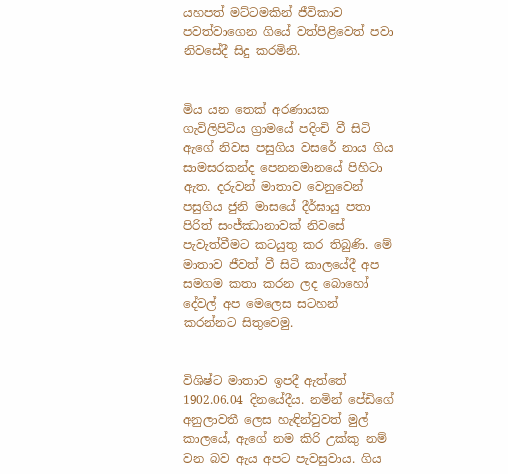යහපත් මට්ටමකින් ජීවිකාව පවත්වාගෙන ගියේ වත්පිළිවෙත් පවා නිවසේදී සිදු කරමිනි.


මිය යන තෙක් අරණායක ගැවිලිපිටිය ග්‍රාමයේ පදිංචි වී සිටි ඇගේ නිවස පසුගිය වසරේ නාය ගිය සාමසරකන්ද පෙනනමානයේ පිහිටා ඇත. දරුවන් මාතාව වෙනුවෙන් පසුගිය ජුනි මාසයේ දීර්ඝායු පතා පිරිත් සංජ්ඣානාවක් නිවසේ පැවැත්වීමට කටයුතු කර තිබුණි. මේ මාතාව ජීවත් වී සිටි කාලයේදී අප සමගම කතා කරන ලද බොහෝ දේවල් අප මෙලෙස සටහන් කරන්නට සිතුවෙමු.


විශිෂ්ට මාතාව ඉපදී ඇත්තේ 1902.06.04 දිනයේදීය. නමින් පේඩිගේ අනුලාවතී ලෙස හැඳින්වුවත් මුල් කාලයේ, ඇගේ නම කිරි උක්කු නම් වන බව ඇය අපට පැවසුවාය. ගිය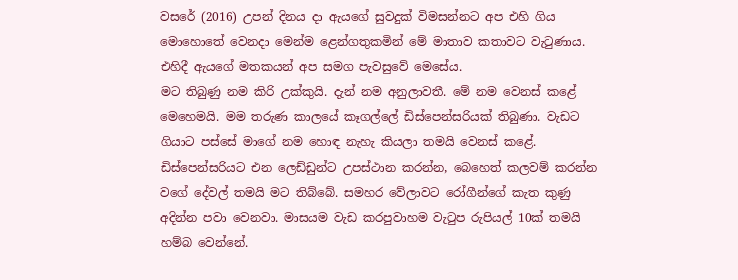වසරේ (2016) උපන් දිනය දා ඇයගේ සුවදුක් විමසන්නට අප එහි ගිය මොහොතේ වෙනදා මෙන්ම ළෙන්ගතුකමින් මේ මාතාව කතාවට වැටුණාය. එහිදී ඇයගේ මතකයන් අප සමග පැවසුවේ මෙසේය.
මට තිබුණු නම කිරි උක්කුයි. දැන් නම අනුලාවතී. මේ නම වෙනස් කළේ මෙහෙමයි. මම තරුණ කාලයේ කෑගල්ලේ ඩිස්පෙන්සරියක් තිබුණා. වැඩට ගියාට පස්සේ මාගේ නම හොඳ නැහැ කියලා තමයි වෙනස් කළේ. ඩිස්පෙන්සරියට එන ලෙඩ්ඩුන්ට උපස්ථාන කරන්න, බෙහෙත් කලවම් කරන්න වගේ දේවල් තමයි මට තිබ්බේ. සමහර වේලාවට රෝගීන්ගේ කැත කුණු අදින්න පවා වෙනවා. මාසයම වැඩ කරපුවාහම වැටුප රුපියල් 10ක් තමයි හම්බ වෙන්නේ.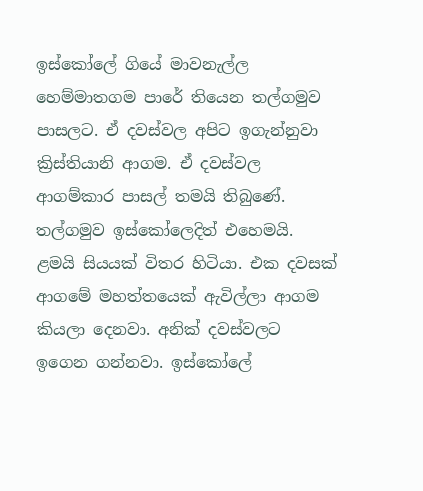ඉස්කෝලේ ගියේ මාවනැල්ල හෙම්මාතගම පාරේ තියෙන තල්ගමුව පාසලට. ඒ දවස්වල අපිට ඉගැන්නුවා ක්‍රිස්තියානි ආගම. ඒ දවස්වල ආගම්කාර පාසල් තමයි තිබුණේ. තල්ගමුව ඉස්කෝලෙදිත් එහෙමයි. ළමයි සියයක් විතර හිටියා. එක දවසක් ආගමේ මහත්තයෙක් ඇවිල්ලා ආගම කියලා දෙනවා. අනික් දවස්වලට ඉගෙන ගන්නවා. ඉස්කෝලේ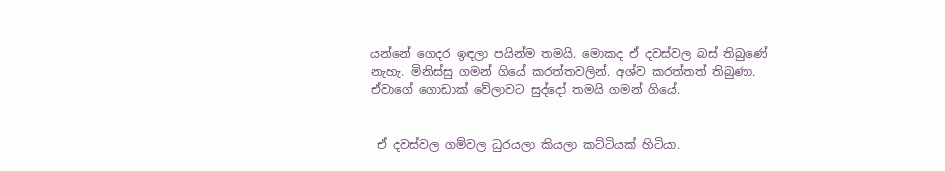යන්නේ ගෙදර ඉඳලා පයින්ම තමයි. මොකද ඒ දවස්වල බස් තිබුණේ නැහැ. මිනිස්සු ගමන් ගියේ කරත්තවලින්. අශ්ව කරත්තත් තිබුණා. ඒවාගේ ගොඩාක් වේලාවට සුද්දෝ තමයි ගමන් ගියේ.


 ඒ දවස්වල ගම්වල ධුරයලා කියලා කට්ටියක් හිටියා.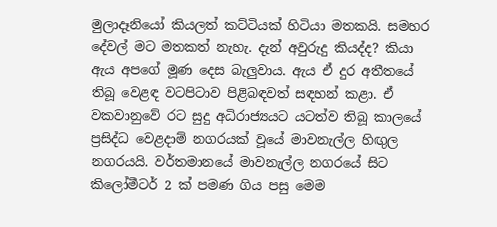මුලාදෑනියෝ කියලත් කට්ටියක් හිටියා මතකයි. සමහර දේවල් මට මතකත් නැහැ. දැන් අවුරුදු කියද්ද? කියා ඇය අපගේ මූණ දෙස බැලුවාය. ඇය ඒ දුර අතීතයේ තිබූ වෙළඳ වටපිටාව පිළිබඳවත් සඳහන් කළා. ඒ වකවානුවේ රට සුදු අධිරාජ්‍යයට යටත්ව තිබූ කාලයේ ප්‍රසිද්ධ වෙළදාම් නගරයක් වූයේ මාවනැල්ල හිඟුල නගරයයි. වර්තමානයේ මාවනැල්ල නගරයේ සිට කිලෝමීටර් 2 ක් පමණ ගිය පසු මෙම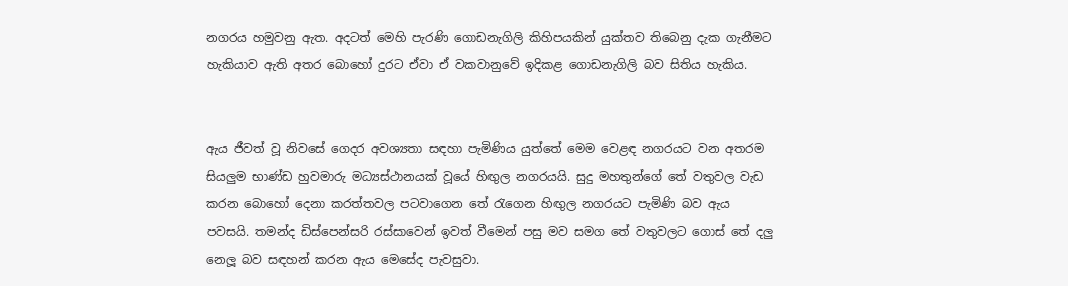නගරය හමුවනු ඇත. අදටත් මෙහි පැරණි ගොඩනැගිලි කිහිපයකින් යුක්තව තිබෙනු දැක ගැනීමට හැකියාව ඇති අතර බොහෝ දුරට ඒවා ඒ වකවානුවේ ඉදිකළ ගොඩනැගිලි බව සිතිය හැකිය.


ඇය ජීවත් වූ නිවසේ ගෙදර අවශ්‍යතා සඳහා පැමිණිය යුත්තේ මෙම වෙළඳ නගරයට වන අතරම සියලුම භාණ්ඩ හුවමාරු මධ්‍යස්ථානයක් වූයේ හිඟුල නගරයයි. සුදු මහතුන්ගේ තේ වතුවල වැඩ කරන බොහෝ දෙනා කරත්තවල පටවාගෙන තේ රැගෙන හිඟුල නගරයට පැමිණි බව ඇය පවසයි. තමන්ද ඩිස්පෙන්සරි රස්සාවෙන් ඉවත් වීමෙන් පසු මව සමග තේ වතුවලට ගොස් තේ දලු නෙලූ බව සඳහන් කරන ඇය මෙසේද පැවසුවා.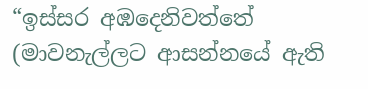“ඉස්සර අඹදෙනිවත්තේ (මාවනැල්ලට ආසන්නයේ ඇති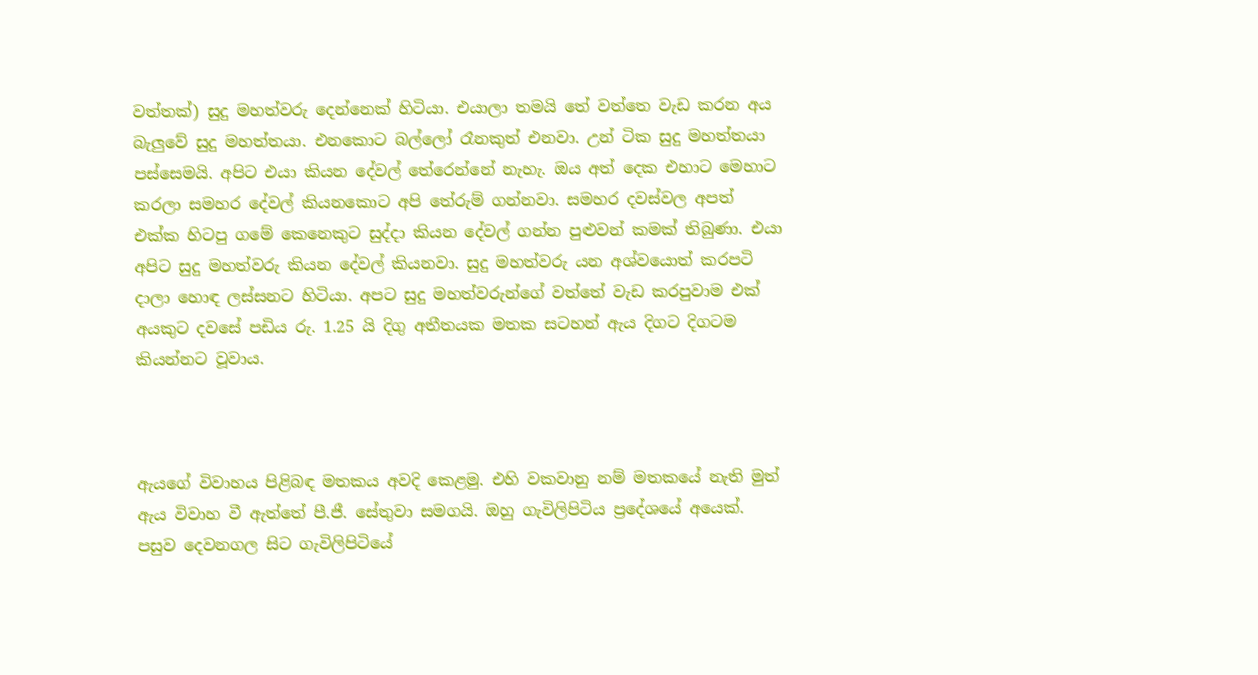වත්තක්) සුදු මහත්වරු දෙන්නෙක් හිටියා. එයාලා තමයි තේ වත්තෙ වැඩ කරන අය බැලුවේ සුදු මහත්තයා. එනකොට බල්ලෝ රෑනකුත් එනවා. උන් ටික සුදු මහත්තයා පස්සෙමයි. අපිට එයා කියන දේවල් තේරෙන්නේ නැහැ. ඔය අත් දෙක එහාට මෙහාට කරලා සමහර දේවල් කියනකොට අපි තේරුම් ගන්නවා. සමහර දවස්වල අපත් එක්ක හිටපු ගමේ කෙනෙකුට සුද්දා කියන දේවල් ගන්න පුළුවන් කමක් තිබුණා. එයා අපිට සුදු මහත්වරු කියන දේවල් කියනවා. සුදු මහත්වරු යන අශ්වයොත් කරපටි දාලා හොඳ ලස්සනට හිටියා. අපට සුදු මහත්වරුන්ගේ වත්තේ වැඩ කරපුවාම එක් අයකුට දවසේ පඩිය රු. 1.25 යි දිගු අතීතයක මතක සටහන් ඇය දිගට දිගටම කියන්නට වූවාය.



ඇයගේ විවාහය පිළිබඳ මතකය අවදි කෙළමු. එහි වකවානු නම් මතකයේ නැති මුත් ඇය විවාහ වී ඇත්තේ පී.ජී. සේතුවා සමගයි. ඔහු ගැවිලිපිටිය ප්‍රදේශයේ අයෙක්. පසුව දෙවනගල සිට ගැවිලිපිටියේ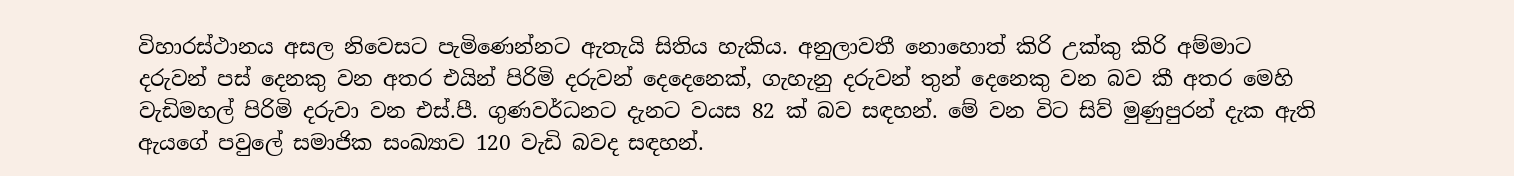විහාරස්ථානය අසල නිවෙසට පැමිණෙන්නට ඇතැයි සිතිය හැකිය. අනුලාවතී නොහොත් කිරි උක්කු කිරි අම්මාට දරුවන් පස් දෙනකු වන අතර එයින් පිරිමි දරුවන් දෙදෙනෙක්, ගැහැනු දරුවන් තුන් දෙනෙකු වන බව කී අතර මෙහි වැඩිමහල් පිරිමි දරුවා වන එස්.පී. ගුණවර්ධනට දැනට වයස 82 ක් බව සඳහන්. මේ වන විට සිව් මුණුපුරන් දැක ඇති ඇයගේ පවුලේ සමාජික සංඛ්‍යාව 120 වැඩි බවද සඳහන්.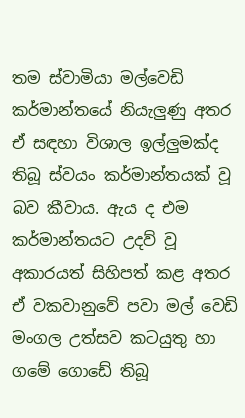තම ස්වාමියා මල්වෙඩි කර්මාන්තයේ නියැලුණු අතර ඒ සඳහා විශාල ඉල්ලුමක්ද තිබූ ස්වයං කර්මාන්තයක් වූ බව කීවාය. ඇය ද එම කර්මාන්තයට උදව් වූ අකාරයත් සිහිපත් කළ අතර ඒ වකවානුවේ පවා මල් වෙඩි මංගල උත්සව කටයුතු හා ගමේ ගොඩේ තිබූ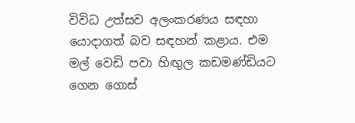විවිධ උත්සව අලංකරණය සඳහා යොදාගත් බව සඳහන් කළාය. එම මල් වෙඩි පවා හිඟුල කඩමණ්ඩියට ගෙන ගොස්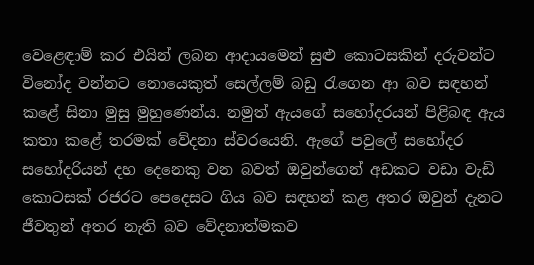වෙළෙඳාම් කර එයින් ලබන ආදායමෙන් සුළු කොටසකින් දරුවන්ට විනෝද වන්නට නොයෙකුත් සෙල්ලම් බඩු රැගෙන ආ බව සඳහන් කළේ සිනා මුසු මුහුණෙන්ය. නමුත් ඇයගේ සහෝදරයන් පිළිබඳ ඇය කතා කළේ තරමක් වේදනා ස්වරයෙනි. ඇගේ පවුලේ සහෝදර සහෝදරියන් දහ දෙනෙකු වන බවත් ඔවුන්ගෙන් අඩකට වඩා වැඩි කොටසක් රජරට පෙදෙසට ගිය බව සඳහන් කළ අතර ඔවුන් දැනට ජීවතුන් අතර නැති බව වේදනාත්මකව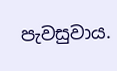පැවසුවාය.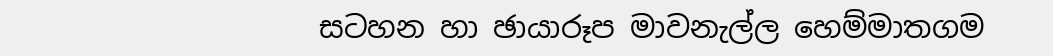සටහන හා ඡායාරූප මාවනැල්ල හෙම්මාතගම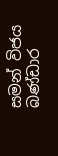සමන් විජය බණ්ඩාර